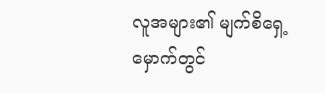လူအများ၏ မျက်စိရှေ့မှောက်တွင်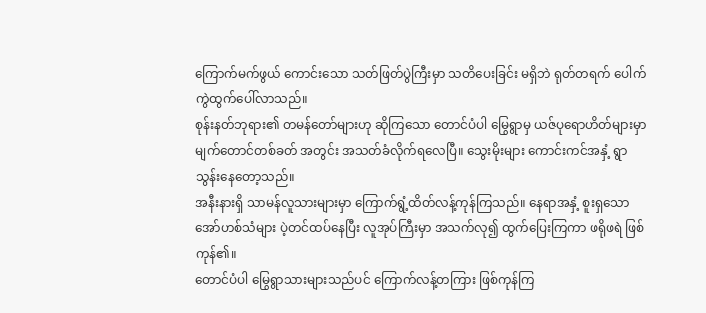ကြောက်မက်ဖွယ် ကောင်းသော သတ်ဖြတ်ပွဲကြီးမှာ သတိပေးခြင်း မရှိဘဲ ရုတ်တရက် ပေါက်ကွဲထွက်ပေါ်လာသည်။
စုန်းနတ်ဘုရား၏ တမန်တော်များဟု ဆိုကြသော တောင်ပံပါ မြွေရွာမှ ယဇ်ပုရောဟိတ်များမှာ မျက်တောင်တစ်ခတ် အတွင်း အသတ်ခံလိုက်ရလေပြီ။ သွေးမိုးများ ကောင်းကင်အနှံ့ ရွာသွန်းနေတော့သည်။
အနီးနားရှိ သာမန်လူသားများမှာ ကြောက်ရွံ့ထိတ်လန့်ကုန်ကြသည်။ နေရာအနှံ့ စူးရှသော အော်ဟစ်သံများ ပဲ့တင်ထပ်နေပြီး လူအုပ်ကြီးမှာ အသက်လု၍ ထွက်ပြေးကြကာ ဖရိုဖရဲ ဖြစ်ကုန်၏။
တောင်ပံပါ မြွေရွာသားများသည်ပင် ကြောက်လန့်တကြား ဖြစ်ကုန်ကြ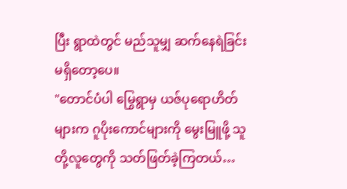ပြီး ရွာထဲတွင် မည်သူမျှ ဆက်နေရဲခြင်း မရှိတော့ပေ။
"တောင်ပံပါ မြွေရွာမှ ယဇ်ပုရောဟိတ်များက ဂူပိုးကောင်များကို မွေးမြူဖို့ သူတို့လူတွေကို သတ်ဖြတ်ခဲ့ကြတယ်…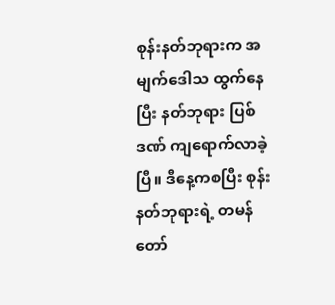စုန်းနတ်ဘုရားက အမျက်ဒေါသ ထွက်နေပြီး နတ်ဘုရား ပြစ်ဒဏ် ကျရောက်လာခဲ့ပြီ။ ဒီနေ့ကစပြီး စုန်းနတ်ဘုရားရဲ့ တမန်တော်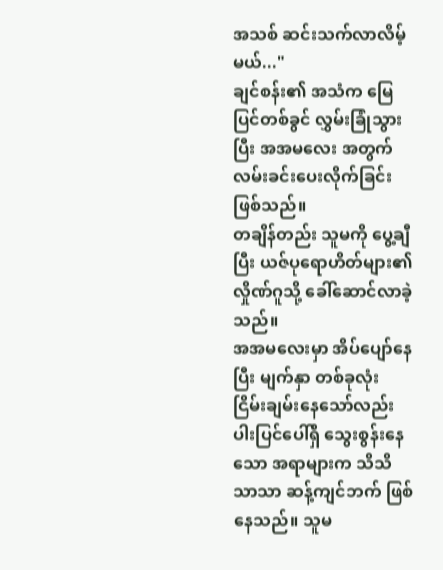အသစ် ဆင်းသက်လာလိမ့်မယ်..."
ချင်စန်း၏ အသံက မြေပြင်တစ်ခွင် လွှမ်းခြုံသွားပြီး အအမလေး အတွက် လမ်းခင်းပေးလိုက်ခြင်း ဖြစ်သည်။
တချိန်တည်း သူမကို ပွေ့ချီပြီး ယဇ်ပုရောဟိတ်များ၏ လှိုဏ်ဂူသို့ ခေါ်ဆောင်လာခဲ့သည်။
အအမလေးမှာ အိပ်ပျော်နေပြီး မျက်နှာ တစ်ခုလုံး ငြိမ်းချမ်းနေသော်လည်း ပါးပြင်ပေါ်ရှိ သွေးစွန်းနေသော အရာများက သိသိသာသာ ဆန့်ကျင်ဘက် ဖြစ်နေသည်။ သူမ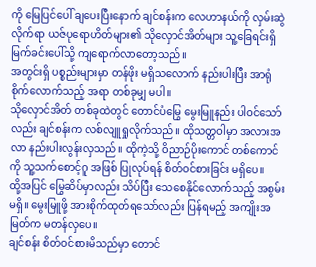ကို မြေပြင်ပေါ် ချပေးပြီးနောက် ချင်စန်းက လေဟာနယ်ကို လှမ်းဆွဲလိုက်ရာ ယဇ်ပုရောဟိတ်များ၏ သိုလှောင်အိတ်များ သူ့ခြေရင်းရှိ မြက်ခင်းပေါ်သို့ ကျရောက်လာတော့သည်။
အတွင်းရှိ ပစ္စည်းများမှာ တန်ဖိုး မရှိသလောက် နည်းပါးပြီး အာရုံစိုက်လောက်သည့် အရာ တစ်ခုမျှ မပါ။
သိုလှောင်အိတ် တစ်ခုထဲတွင် တောင်ပံမြွေ မွေးမြူနည်း ပါဝင်သော်လည်း ချင်စန်းက လစ်လျူရှုလိုက်သည်။ ထိုသတ္တဝါမှာ အလားအလာ နည်းပါးလွန်းလှသည်။ ထိုကဲ့သို့ ဝိညာဉ်ပိုးကောင် တစ်ကောင်ကို သူ့သက်စောင့်ဂူ အဖြစ် ပြုလုပ်ရန် စိတ်ဝင်စားခြင်း မရှိပေ။
ထို့အပြင် မြွေဆိပ်မှာလည်း သိပ်ပြီး သေစေနိုင်လောက်သည့် အစွမ်း မရှိ။ မွေးမြူဖို့ အားစိုက်ထုတ်ရသော်လည်း ပြန်ရမည့် အကျိုးအမြတ်က မတန်လှပေ။
ချင်စန်း စိတ်ဝင်စားမိသည်မှာ တောင်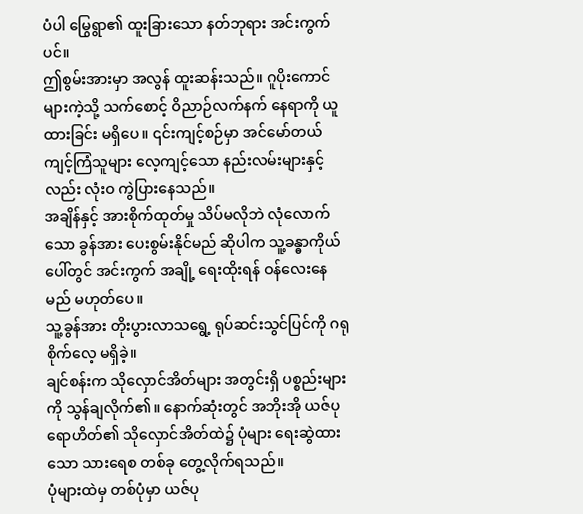ပံပါ မြွေရွာ၏ ထူးခြားသော နတ်ဘုရား အင်းကွက်ပင်။
ဤစွမ်းအားမှာ အလွန် ထူးဆန်းသည်။ ဂူပိုးကောင်များကဲ့သို့ သက်စောင့် ဝိညာဉ်လက်နက် နေရာကို ယူထားခြင်း မရှိပေ။ ၎င်းကျင့်စဉ်မှာ အင်မော်တယ် ကျင့်ကြံသူများ လေ့ကျင့်သော နည်းလမ်းများနှင့်လည်း လုံးဝ ကွဲပြားနေသည်။
အချိန်နှင့် အားစိုက်ထုတ်မှု သိပ်မလိုဘဲ လုံလောက်သော ခွန်အား ပေးစွမ်းနိုင်မည် ဆိုပါက သူ့ခန္ဓာကိုယ်ပေါ်တွင် အင်းကွက် အချို့ ရေးထိုးရန် ဝန်လေးနေမည် မဟုတ်ပေ။
သူ့ခွန်အား တိုးပွားလာသရွေ့ ရုပ်ဆင်းသွင်ပြင်ကို ဂရုစိုက်လေ့ မရှိခဲ့။
ချင်စန်းက သိုလှောင်အိတ်များ အတွင်းရှိ ပစ္စည်းများကို သွန်ချလိုက်၏။ နောက်ဆုံးတွင် အဘိုးအို ယဇ်ပုရောဟိတ်၏ သိုလှောင်အိတ်ထဲ၌ ပုံများ ရေးဆွဲထားသော သားရေစ တစ်ခု တွေ့လိုက်ရသည်။
ပုံများထဲမှ တစ်ပုံမှာ ယဇ်ပု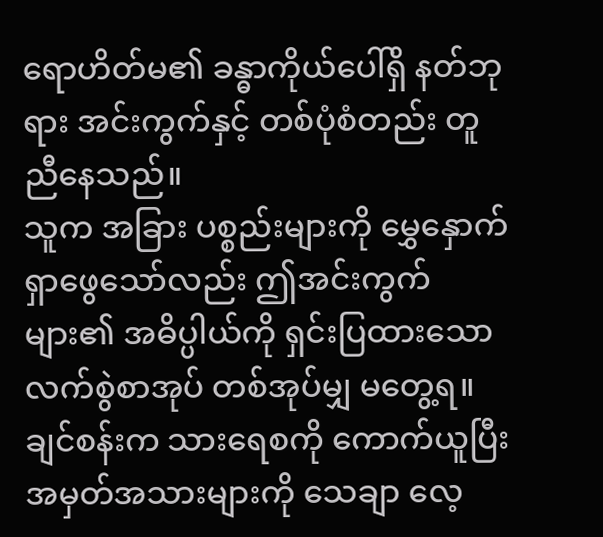ရောဟိတ်မ၏ ခန္ဓာကိုယ်ပေါ်ရှိ နတ်ဘုရား အင်းကွက်နှင့် တစ်ပုံစံတည်း တူညီနေသည်။
သူက အခြား ပစ္စည်းများကို မွှေနှောက် ရှာဖွေသော်လည်း ဤအင်းကွက်များ၏ အဓိပ္ပါယ်ကို ရှင်းပြထားသော လက်စွဲစာအုပ် တစ်အုပ်မျှ မတွေ့ရ။
ချင်စန်းက သားရေစကို ကောက်ယူပြီး အမှတ်အသားများကို သေချာ လေ့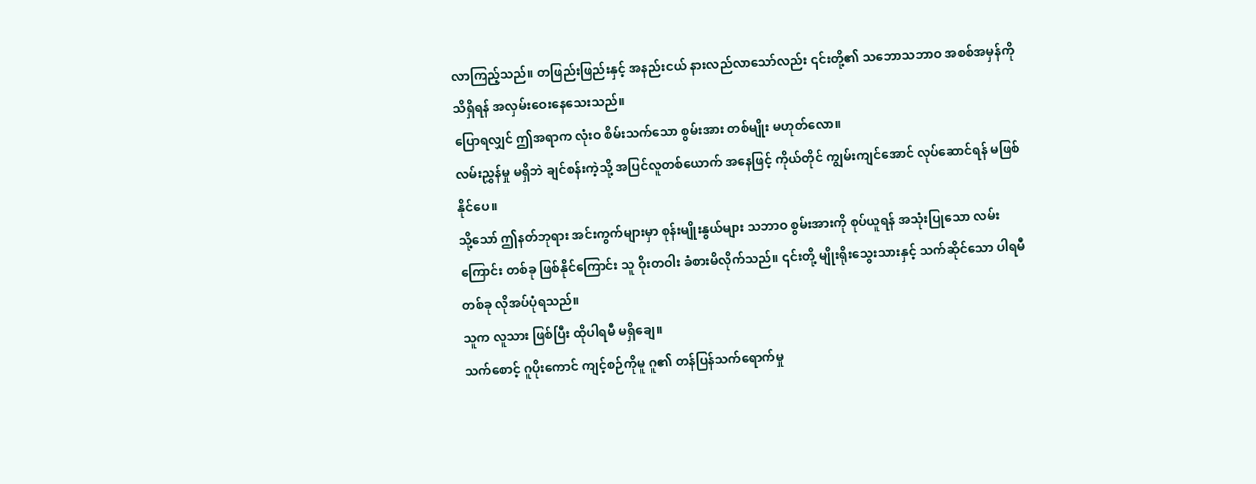လာကြည့်သည်။ တဖြည်းဖြည်းနှင့် အနည်းငယ် နားလည်လာသော်လည်း ၎င်းတို့၏ သဘောသဘာဝ အစစ်အမှန်ကို သိရှိရန် အလှမ်းဝေးနေသေးသည်။
ပြောရလျှင် ဤအရာက လုံးဝ စိမ်းသက်သော စွမ်းအား တစ်မျိုး မဟုတ်လော။
လမ်းညွှန်မှု မရှိဘဲ ချင်စန်းကဲ့သို့ အပြင်လူတစ်ယောက် အနေဖြင့် ကိုယ်တိုင် ကျွမ်းကျင်အောင် လုပ်ဆောင်ရန် မဖြစ်နိုင်ပေ။
သို့သော် ဤနတ်ဘုရား အင်းကွက်များမှာ စုန်းမျိုးနွယ်များ သဘာဝ စွမ်းအားကို စုပ်ယူရန် အသုံးပြုသော လမ်းကြောင်း တစ်ခု ဖြစ်နိုင်ကြောင်း သူ ဝိုးတဝါး ခံစားမိလိုက်သည်။ ၎င်းတို့ မျိုးရိုးသွေးသားနှင့် သက်ဆိုင်သော ပါရမီ တစ်ခု လိုအပ်ပုံရသည်။
သူက လူသား ဖြစ်ပြီး ထိုပါရမီ မရှိချေ။
သက်စောင့် ဂူပိုးကောင် ကျင့်စဉ်ကိုမူ ဂူ၏ တန်ပြန်သက်ရောက်မှု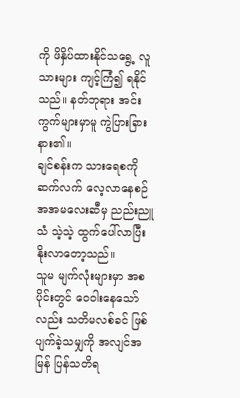ကို ဖိနှိပ်ထားနိုင်သရွေ့ လူသားများ ကျင့်ကြံ၍ ရနိုင်သည်။ နတ်ဘုရား အင်းကွက်များမှာမူ ကွဲပြားခြားနား၏။
ချင်စန်းက သားရေစကို ဆက်လက် လေ့လာနေစဉ် အအမလေးဆီမှ ညည်းညူသံ သဲ့သဲ့ ထွက်ပေါ်လာပြီး နိုးလာတော့သည်။
သူမ မျက်လုံးများမှာ အစပိုင်းတွင် ဝေဝါးနေသော်လည်း သတိမလစ်ခင် ဖြစ်ပျက်ခဲ့သမျှကို အလျင်အမြန် ပြန်သတိရ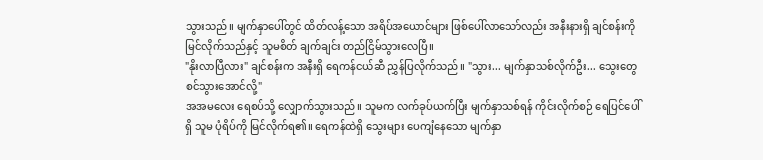သွားသည်။ မျက်နှာပေါ်တွင် ထိတ်လန့်သော အရိပ်အယောင်များ ဖြစ်ပေါ်လာသော်လည်း အနီးနားရှိ ချင်စန်းကို မြင်လိုက်သည်နှင့် သူမစိတ် ချက်ချင်း တည်ငြိမ်သွားလေပြီ။
"နိုးလာပြီလား" ချင်စန်းက အနီးရှိ ရေကန်ငယ်ဆီ ညွှန်ပြလိုက်သည်။ "သွား... မျက်နှာသစ်လိုက်ဦး... သွေးတွေ စင်သွားအောင်လို့"
အအမလေး ရေစပ်သို့ လျှောက်သွားသည်။ သူမက လက်ခုပ်ယက်ပြီး မျက်နှာသစ်ရန် ကိုင်းလိုက်စဉ် ရေပြင်ပေါ်ရှိ သူမ ပုံရိပ်ကို မြင်လိုက်ရ၏။ ရေကန်ထဲရှိ သွေးများ ပေကျံနေသော မျက်နှာ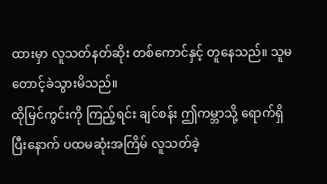ထားမှာ လူသတ်နတ်ဆိုး တစ်ကောင်နှင့် တူနေသည်။ သူမ တောင့်ခဲသွားမိသည်။
ထိုမြင်ကွင်းကို ကြည့်ရင်း ချင်စန်း ဤကမ္ဘာသို့ ရောက်ရှိပြီးနောက် ပထမဆုံးအကြိမ် လူသတ်ခဲ့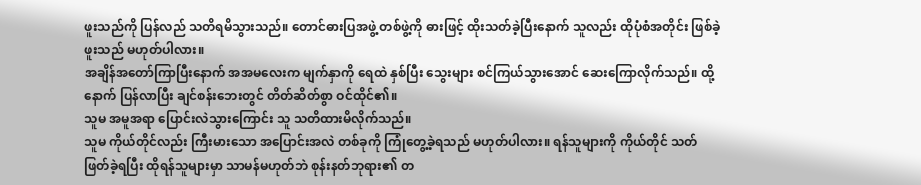ဖူးသည်ကို ပြန်လည် သတိရမိသွားသည်။ တောင်ဓားပြအဖွဲ့ တစ်ဖွဲ့ကို ဓားဖြင့် ထိုးသတ်ခဲ့ပြီးနောက် သူလည်း ထိုပုံစံအတိုင်း ဖြစ်ခဲ့ဖူးသည် မဟုတ်ပါလား။
အချိန်အတော်ကြာပြီးနောက် အအမလေးက မျက်နှာကို ရေထဲ နှစ်ပြီး သွေးများ စင်ကြယ်သွားအောင် ဆေးကြောလိုက်သည်။ ထို့နောက် ပြန်လာပြီး ချင်စန်းဘေးတွင် တိတ်ဆိတ်စွာ ဝင်ထိုင်၏။
သူမ အမူအရာ ပြောင်းလဲသွားကြောင်း သူ သတိထားမိလိုက်သည်။
သူမ ကိုယ်တိုင်လည်း ကြီးမားသော အပြောင်းအလဲ တစ်ခုကို ကြုံတွေ့ခဲ့ရသည် မဟုတ်ပါလား။ ရန်သူများကို ကိုယ်တိုင် သတ်ဖြတ်ခဲ့ရပြီး ထိုရန်သူများမှာ သာမန်မဟုတ်ဘဲ စုန်းနတ်ဘုရား၏ တ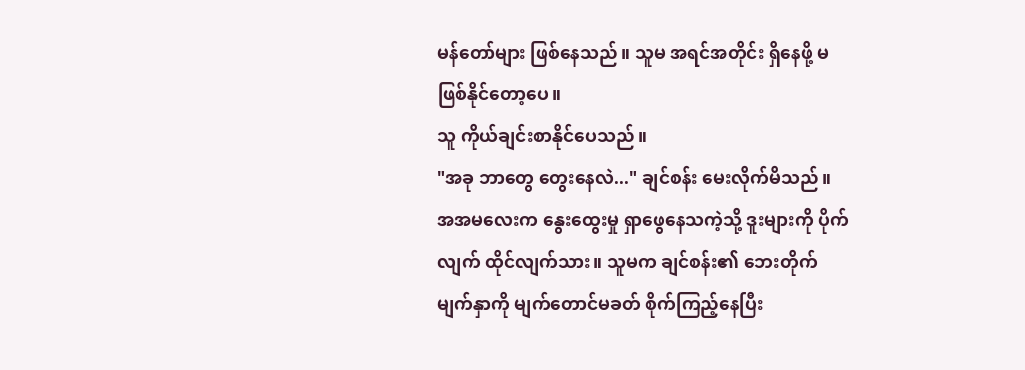မန်တော်များ ဖြစ်နေသည်။ သူမ အရင်အတိုင်း ရှိနေဖို့ မဖြစ်နိုင်တော့ပေ။
သူ ကိုယ်ချင်းစာနိုင်ပေသည်။
"အခု ဘာတွေ တွေးနေလဲ..." ချင်စန်း မေးလိုက်မိသည်။
အအမလေးက နွေးထွေးမှု ရှာဖွေနေသကဲ့သို့ ဒူးများကို ပိုက်လျက် ထိုင်လျက်သား။ သူမက ချင်စန်း၏ ဘေးတိုက် မျက်နှာကို မျက်တောင်မခတ် စိုက်ကြည့်နေပြီး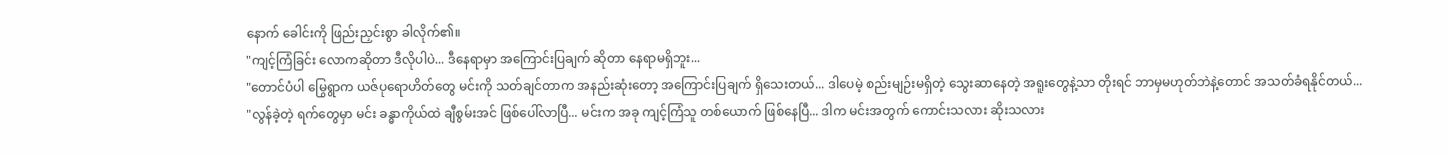နောက် ခေါင်းကို ဖြည်းညှင်းစွာ ခါလိုက်၏။
"ကျင့်ကြံခြင်း လောကဆိုတာ ဒီလိုပါပဲ... ဒီနေရာမှာ အကြောင်းပြချက် ဆိုတာ နေရာမရှိဘူး...
"တောင်ပံပါ မြွေရွာက ယဇ်ပုရောဟိတ်တွေ မင်းကို သတ်ချင်တာက အနည်းဆုံးတော့ အကြောင်းပြချက် ရှိသေးတယ်... ဒါပေမဲ့ စည်းမျဉ်းမရှိတဲ့ သွေးဆာနေတဲ့ အရူးတွေနဲ့သာ တိုးရင် ဘာမှမဟုတ်ဘဲနဲ့တောင် အသတ်ခံရနိုင်တယ်...
"လွန်ခဲ့တဲ့ ရက်တွေမှာ မင်း ခန္ဓာကိုယ်ထဲ ချီစွမ်းအင် ဖြစ်ပေါ်လာပြီ... မင်းက အခု ကျင့်ကြံသူ တစ်ယောက် ဖြစ်နေပြီ... ဒါက မင်းအတွက် ကောင်းသလား ဆိုးသလား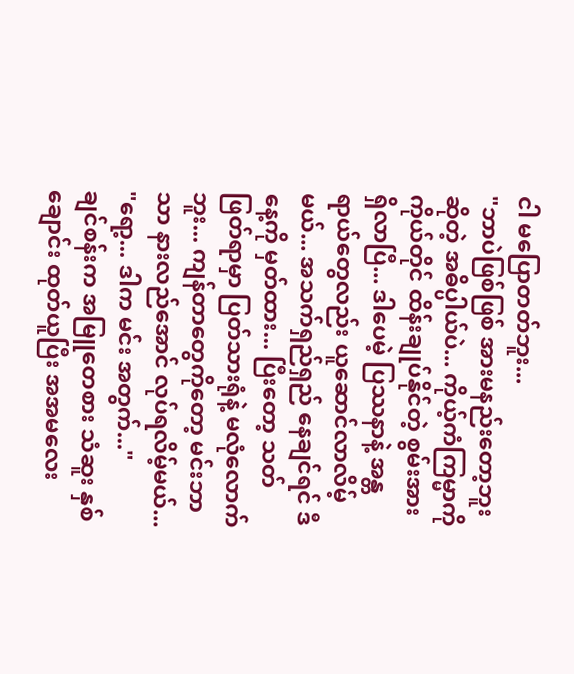ငါ မပြောတတ်ဘူး...
"ဘာပဲဖြစ်ဖြစ် အားမနည်းတော့ဘူး ဆိုတဲ့ အဓိပ္ပါယ်ပဲ... ကိုယ့်ကံကြမ္မာကို ကိုယ်တိုင် ထိန်းချုပ်နိုင်တဲ့ စွမ်းအား ရှိလာပြီ... ဒါပေမဲ့ ပြဿနာနဲ့ အန္တရာယ်တွေလည်း ယူဆောင်လာလိမ့်မယ်... အသက်ရှည်ရှည် နေချင်ရင် ဒီနေ့ကို မှတ်ထား... ပြီးတော့ သတ်ဖြတ်ရာမှာ ပြတ်သားရုံနဲ့ မလုံလောက်ဘူး... ကျန်တာတွေကိုတော့ မင်းဘာသာ နားလည်အောင် လုပ်ရလိမ့်မယ်...
"ရော့... ဒါက မင်း အတွက်..."
ချင်စန်းက အမြူတေစား သံဆူး နှစ်ချောင်း ထုတ်ယူပြီး အအမလေး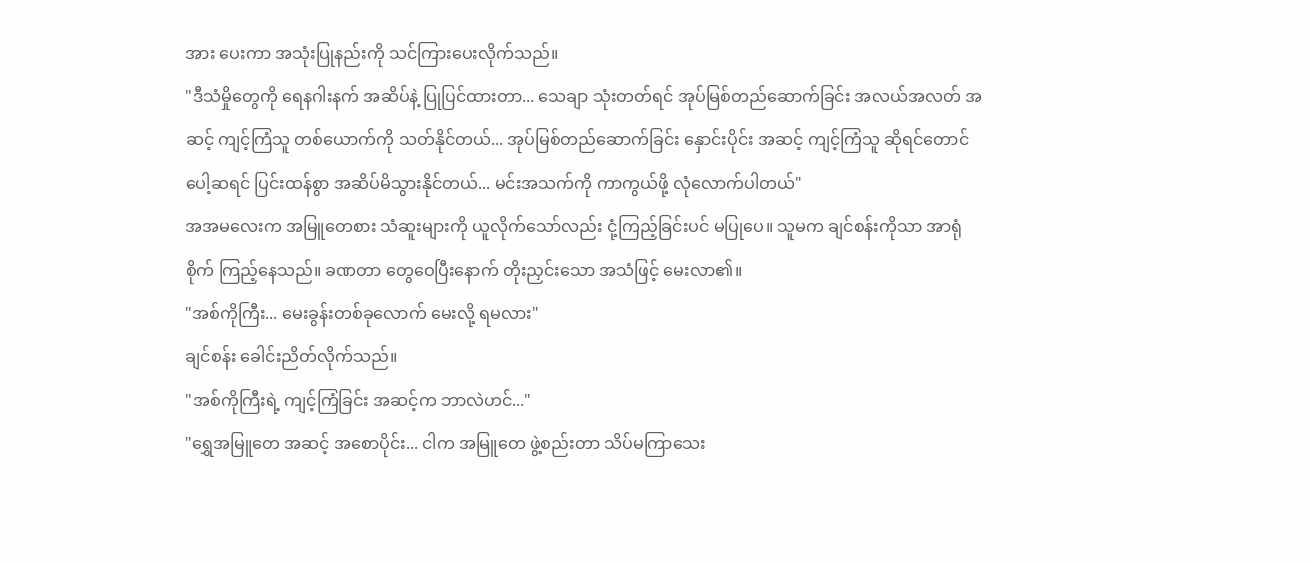အား ပေးကာ အသုံးပြုနည်းကို သင်ကြားပေးလိုက်သည်။
"ဒီသံမှိုတွေကို ရေနဂါးနက် အဆိပ်နဲ့ ပြုပြင်ထားတာ... သေချာ သုံးတတ်ရင် အုပ်မြစ်တည်ဆောက်ခြင်း အလယ်အလတ် အဆင့် ကျင့်ကြံသူ တစ်ယောက်ကို သတ်နိုင်တယ်... အုပ်မြစ်တည်ဆောက်ခြင်း နှောင်းပိုင်း အဆင့် ကျင့်ကြံသူ ဆိုရင်တောင် ပေါ့ဆရင် ပြင်းထန်စွာ အဆိပ်မိသွားနိုင်တယ်... မင်းအသက်ကို ကာကွယ်ဖို့ လုံလောက်ပါတယ်"
အအမလေးက အမြူတေစား သံဆူးများကို ယူလိုက်သော်လည်း ငုံ့ကြည့်ခြင်းပင် မပြုပေ။ သူမက ချင်စန်းကိုသာ အာရုံစိုက် ကြည့်နေသည်။ ခဏတာ တွေဝေပြီးနောက် တိုးညှင်းသော အသံဖြင့် မေးလာ၏။
"အစ်ကိုကြီး... မေးခွန်းတစ်ခုလောက် မေးလို့ ရမလား"
ချင်စန်း ခေါင်းညိတ်လိုက်သည်။
"အစ်ကိုကြီးရဲ့ ကျင့်ကြံခြင်း အဆင့်က ဘာလဲဟင်..."
"ရွှေအမြူတေ အဆင့် အစောပိုင်း... ငါက အမြူတေ ဖွဲ့စည်းတာ သိပ်မကြာသေး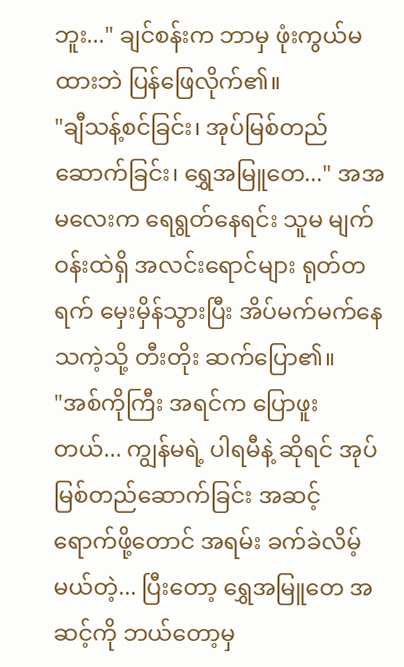ဘူး..." ချင်စန်းက ဘာမှ ဖုံးကွယ်မထားဘဲ ပြန်ဖြေလိုက်၏။
"ချီသန့်စင်ခြင်း၊ အုပ်မြစ်တည်ဆောက်ခြင်း၊ ရွှေအမြူတေ..." အအမလေးက ရေရွတ်နေရင်း သူမ မျက်ဝန်းထဲရှိ အလင်းရောင်များ ရုတ်တရက် မှေးမှိန်သွားပြီး အိပ်မက်မက်နေသကဲ့သို့ တီးတိုး ဆက်ပြော၏။
"အစ်ကိုကြီး အရင်က ပြောဖူးတယ်... ကျွန်မရဲ့ ပါရမီနဲ့ ဆိုရင် အုပ်မြစ်တည်ဆောက်ခြင်း အဆင့် ရောက်ဖို့တောင် အရမ်း ခက်ခဲလိမ့်မယ်တဲ့... ပြီးတော့ ရွှေအမြူတေ အဆင့်ကို ဘယ်တော့မှ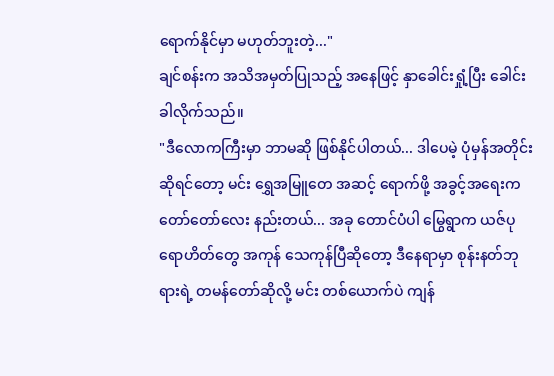ရောက်နိုင်မှာ မဟုတ်ဘူးတဲ့..."
ချင်စန်းက အသိအမှတ်ပြုသည့် အနေဖြင့် နှာခေါင်းရှုံ့ပြီး ခေါင်းခါလိုက်သည်။
"ဒီလောကကြီးမှာ ဘာမဆို ဖြစ်နိုင်ပါတယ်... ဒါပေမဲ့ ပုံမှန်အတိုင်း ဆိုရင်တော့ မင်း ရွှေအမြူတေ အဆင့် ရောက်ဖို့ အခွင့်အရေးက တော်တော်လေး နည်းတယ်... အခု တောင်ပံပါ မြွေရွာက ယဇ်ပုရောဟိတ်တွေ အကုန် သေကုန်ပြီဆိုတော့ ဒီနေရာမှာ စုန်းနတ်ဘုရားရဲ့ တမန်တော်ဆိုလို့ မင်း တစ်ယောက်ပဲ ကျန်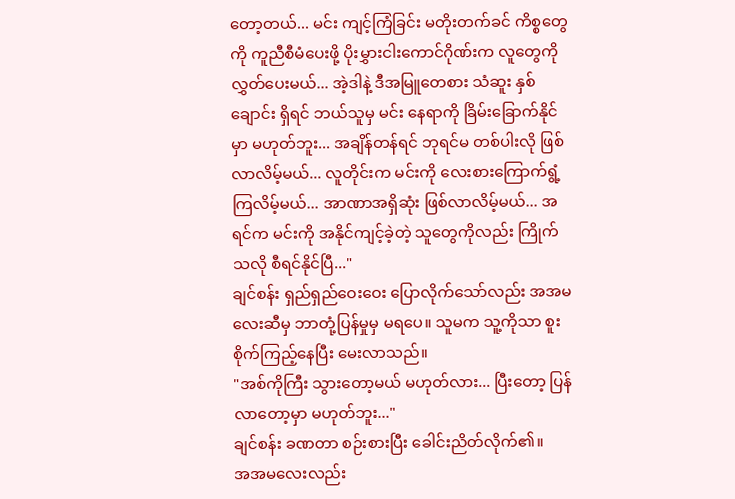တော့တယ်... မင်း ကျင့်ကြံခြင်း မတိုးတက်ခင် ကိစ္စတွေကို ကူညီစီမံပေးဖို့ ပိုးမွှားငါးကောင်ဂိုဏ်းက လူတွေကို လွှတ်ပေးမယ်... အဲ့ဒါနဲ့ ဒီအမြူတေစား သံဆူး နှစ်ချောင်း ရှိရင် ဘယ်သူမှ မင်း နေရာကို ခြိမ်းခြောက်နိုင်မှာ မဟုတ်ဘူး... အချိန်တန်ရင် ဘုရင်မ တစ်ပါးလို ဖြစ်လာလိမ့်မယ်... လူတိုင်းက မင်းကို လေးစားကြောက်ရွံ့ကြလိမ့်မယ်... အာဏာအရှိဆုံး ဖြစ်လာလိမ့်မယ်... အရင်က မင်းကို အနိုင်ကျင့်ခဲ့တဲ့ သူတွေကိုလည်း ကြိုက်သလို စီရင်နိုင်ပြီ..."
ချင်စန်း ရှည်ရှည်ဝေးဝေး ပြောလိုက်သော်လည်း အအမလေးဆီမှ ဘာတုံ့ပြန်မှုမှ မရပေ။ သူမက သူ့ကိုသာ စူးစိုက်ကြည့်နေပြီး မေးလာသည်။
"အစ်ကိုကြီး သွားတော့မယ် မဟုတ်လား... ပြီးတော့ ပြန်လာတော့မှာ မဟုတ်ဘူး..."
ချင်စန်း ခဏတာ စဉ်းစားပြီး ခေါင်းညိတ်လိုက်၏။
အအမလေးလည်း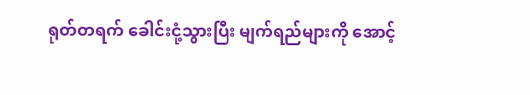ရုတ်တရက် ခေါင်းငုံ့သွားပြီး မျက်ရည်များကို အောင့်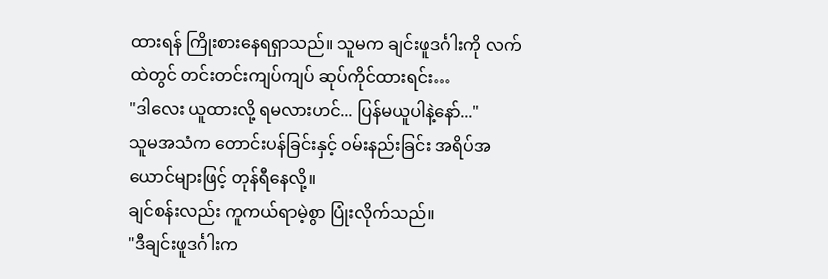ထားရန် ကြိုးစားနေရရှာသည်။ သူမက ချင်းဖူဒင်္ဂါးကို လက်ထဲတွင် တင်းတင်းကျပ်ကျပ် ဆုပ်ကိုင်ထားရင်း…
"ဒါလေး ယူထားလို့ ရမလားဟင်... ပြန်မယူပါနဲ့နော်..."
သူမအသံက တောင်းပန်ခြင်းနှင့် ဝမ်းနည်းခြင်း အရိပ်အယောင်များဖြင့် တုန်ရီနေလို့။
ချင်စန်းလည်း ကူကယ်ရာမဲ့စွာ ပြုံးလိုက်သည်။
"ဒီချင်းဖူဒင်္ဂါးက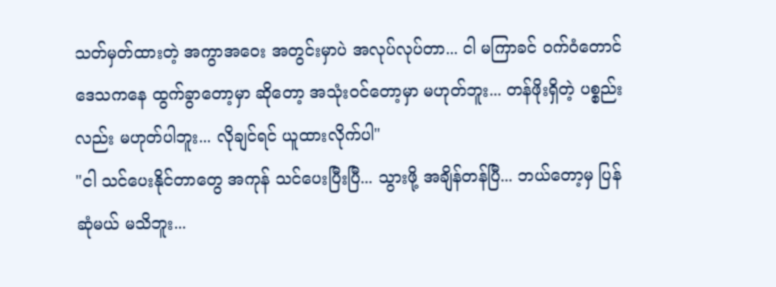သတ်မှတ်ထားတဲ့ အကွာအဝေး အတွင်းမှာပဲ အလုပ်လုပ်တာ... ငါ မကြာခင် ဝက်ဝံတောင် ဒေသကနေ ထွက်ခွာတော့မှာ ဆိုတော့ အသုံးဝင်တော့မှာ မဟုတ်ဘူး... တန်ဖိုးရှိတဲ့ ပစ္စည်းလည်း မဟုတ်ပါဘူး... လိုချင်ရင် ယူထားလိုက်ပါ"
"ငါ သင်ပေးနိုင်တာတွေ အကုန် သင်ပေးပြီးပြီ... သွားဖို့ အချိန်တန်ပြီ... ဘယ်တော့မှ ပြန်ဆုံမယ် မသိဘူး...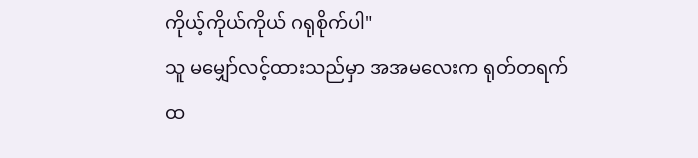ကိုယ့်ကိုယ်ကိုယ် ဂရုစိုက်ပါ"
သူ မမျှော်လင့်ထားသည်မှာ အအမလေးက ရုတ်တရက် ထ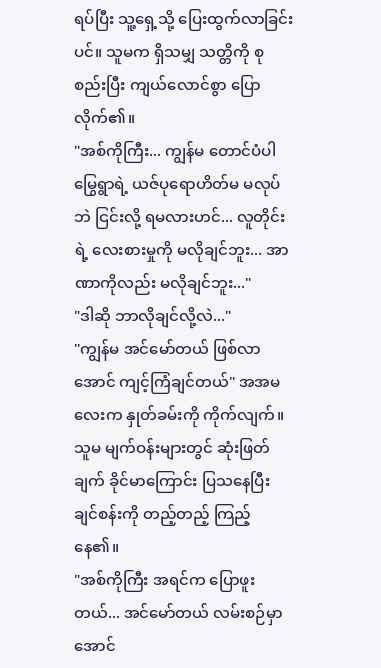ရပ်ပြီး သူ့ရှေ့သို့ ပြေးထွက်လာခြင်းပင်။ သူမက ရှိသမျှ သတ္တိကို စုစည်းပြီး ကျယ်လောင်စွာ ပြောလိုက်၏။
"အစ်ကိုကြီး... ကျွန်မ တောင်ပံပါ မြွေရွာရဲ့ ယဇ်ပုရောဟိတ်မ မလုပ်ဘဲ ငြင်းလို့ ရမလားဟင်... လူတိုင်းရဲ့ လေးစားမှုကို မလိုချင်ဘူး... အာဏာကိုလည်း မလိုချင်ဘူး..."
"ဒါဆို ဘာလိုချင်လို့လဲ..."
"ကျွန်မ အင်မော်တယ် ဖြစ်လာအောင် ကျင့်ကြံချင်တယ်" အအမလေးက နှုတ်ခမ်းကို ကိုက်လျက်။ သူမ မျက်ဝန်းများတွင် ဆုံးဖြတ်ချက် ခိုင်မာကြောင်း ပြသနေပြီး ချင်စန်းကို တည့်တည့် ကြည့်နေ၏။
"အစ်ကိုကြီး အရင်က ပြောဖူးတယ်... အင်မော်တယ် လမ်းစဉ်မှာ အောင်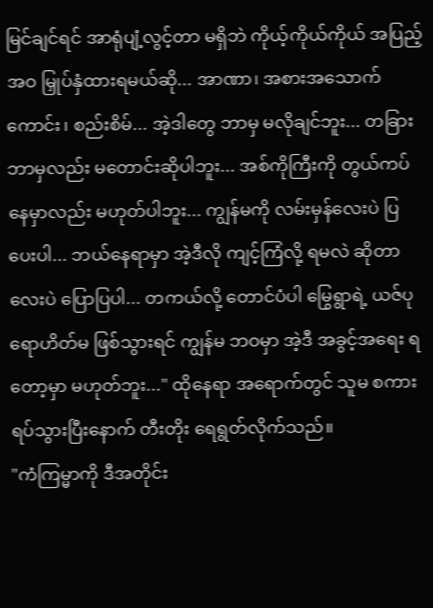မြင်ချင်ရင် အာရုံပျံ့လွင့်တာ မရှိဘဲ ကိုယ့်ကိုယ်ကိုယ် အပြည့်အဝ မြှုပ်နှံထားရမယ်ဆို... အာဏာ၊ အစားအသောက်ကောင်း၊ စည်းစိမ်... အဲ့ဒါတွေ ဘာမှ မလိုချင်ဘူး... တခြား ဘာမှလည်း မတောင်းဆိုပါဘူး... အစ်ကိုကြီးကို တွယ်ကပ်နေမှာလည်း မဟုတ်ပါဘူး... ကျွန်မကို လမ်းမှန်လေးပဲ ပြပေးပါ... ဘယ်နေရာမှာ အဲ့ဒီလို ကျင့်ကြံလို့ ရမလဲ ဆိုတာလေးပဲ ပြောပြပါ... တကယ်လို့ တောင်ပံပါ မြွေရွာရဲ့ ယဇ်ပုရောဟိတ်မ ဖြစ်သွားရင် ကျွန်မ ဘဝမှာ အဲ့ဒီ အခွင့်အရေး ရတော့မှာ မဟုတ်ဘူး..." ထိုနေရာ အရောက်တွင် သူမ စကားရပ်သွားပြီးနောက် တီးတိုး ရေရွတ်လိုက်သည်။
"ကံကြမ္မာကို ဒီအတိုင်း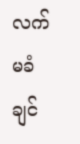လက်မခံချင်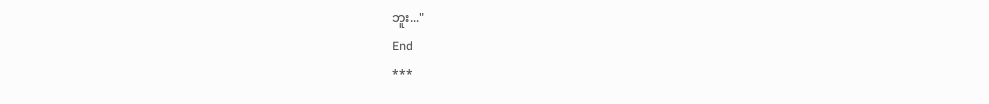ဘူး..."
End
***